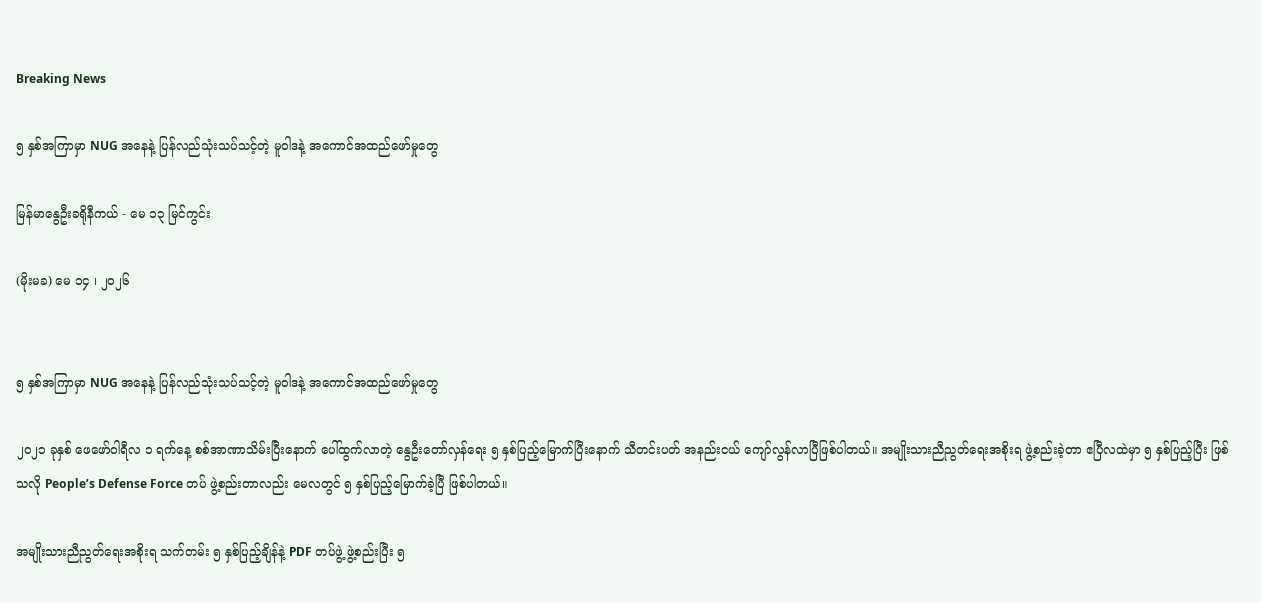Breaking News

၅ နှစ်အကြာမှာ NUG အနေနဲ့ ပြန်လည်သုံးသပ်သင့်တဲ့ မူဝါဒနဲ့ အကောင်အထည်ဖော်မှုတွေ

မြန်မာနွေဦးခရိုနီကယ် - မေ ၁၃ မြင်ကွင်း

(မိုးမခ) မေ ၁၄ ၊ ၂၀၂၆


၅ နှစ်အကြာမှာ NUG အနေနဲ့ ပြန်လည်သုံးသပ်သင့်တဲ့ မူဝါဒနဲ့ အကောင်အထည်ဖော်မှုတွေ

၂၀၂၁ ခုနှစ် ဖေဖော်ဝါရီလ ၁ ရက်နေ့ စစ်အာဏာသိမ်းပြီးနောက် ပေါ်ထွက်လာတဲ့ နွေဦးတော်လှန်ရေး ၅ နှစ်ပြည့်မြောက်ပြီးနောက် သီတင်းပတ် အနည်းငယ် ကျော်လွန်လာပြီဖြစ်ပါတယ်။ အမျိုးသားညီညွတ်ရေးအစိုးရ ဖွဲ့စည်းခဲ့တာ ဧပြီလထဲမှာ ၅ နှစ်ပြည့်ပြီး ဖြစ်သလို People’s Defense Force တပ် ဖွဲ့စည်းတာလည်း မေလတွင် ၅ နှစ်ပြည့်မြောက်ခဲ့ပြီ ဖြစ်ပါတယ်။

အမျိုးသားညီညွတ်ရေးအစိုးရ သက်တမ်း ၅ နှစ်ပြည့်ချိန်နဲ့ PDF တပ်ဖွဲ့ ဖွဲ့စည်းပြီး ၅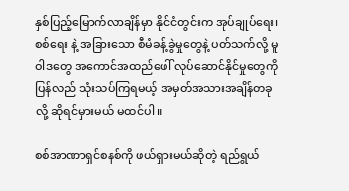နှစ်ပြည့်မြောက်လာချိန်မှာ နိုင်ငံတွင်းက အုပ်ချုပ်ရေး၊ စစ်ရေး နဲ့ အခြားသော စီမံခန့်ခွဲမှုတွေနဲ့ ပတ်သက်လို့ မူဝါဒတွေ အကောင်အထည်ဖေါ် လုပ်ဆောင်နိုင်မှုတွေကို ပြန်လည် သုံးသပ်ကြရမယ့် အမှတ်အသားအချိန်တခုလို့ ဆိုရင်မှားမယ် မထင်ပါ။

စစ်အာဏာရှင်စနစ်ကို ဖယ်ရှားမယ်ဆိုတဲ့ ရည်ရွယ်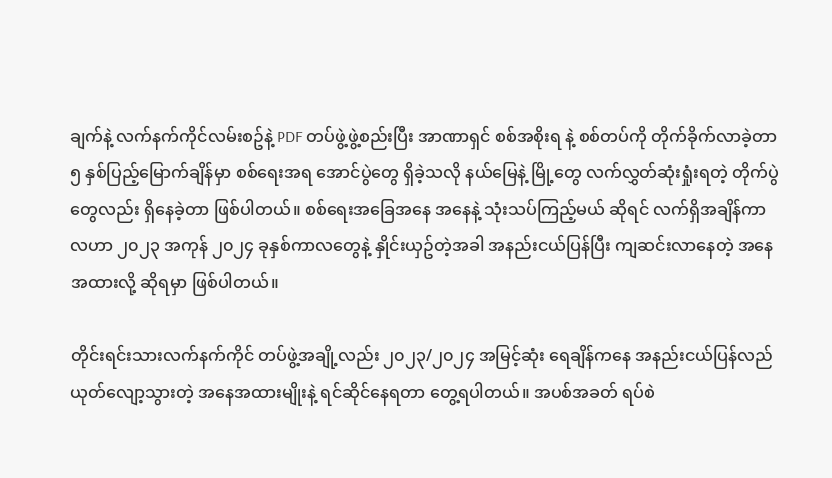ချက်နဲ့ လက်နက်ကိုင်လမ်းစဥ်နဲ့ PDF တပ်ဖွဲ့ဖွဲ့စည်းပြီး အာဏာရှင် စစ်အစိုးရ နဲ့ စစ်တပ်ကို တိုက်ခိုက်လာခဲ့တာ ၅ နှစ်ပြည့်မြောက်ချိန်မှာ စစ်ရေးအရ အောင်ပွဲတွေ ရှိခဲ့သလို နယ်မြေနဲ့ မြို့တွေ လက်လွှတ်ဆုံးရှုံးရတဲ့ တိုက်ပွဲတွေလည်း ရှိနေခဲ့တာ ဖြစ်ပါတယ်။ စစ်ရေးအခြေအနေ အနေနဲ့ သုံးသပ်ကြည့်မယ် ဆိုရင် လက်ရှိအချိန်ကာလဟာ ၂၀၂၃ အကုန် ၂၀၂၄ ခုနှစ်ကာလတွေနဲ့ နှိုင်းယှဥ်တဲ့အခါ အနည်းငယ်ပြန်ပြီး ကျဆင်းလာနေတဲ့ အနေအထားလို့ ဆိုရမှာ ဖြစ်ပါတယ်။

တိုင်းရင်းသားလက်နက်ကိုင် တပ်ဖွဲ့အချို့လည်း ၂၀၂၃/၂၀၂၄ အမြင့်ဆုံး ရေချိန်ကနေ အနည်းငယ်ပြန်လည် ယုတ်လျော့သွားတဲ့ အနေအထားမျိုးနဲ့ ရင်ဆိုင်နေရတာ တွေ့ရပါတယ်။ အပစ်အခတ် ရပ်စဲ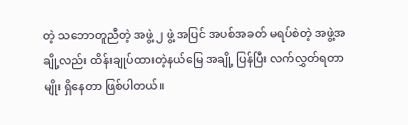တဲ့ သဘောတူညီတဲ့ အဖွဲ့ ၂ ဖွဲ့ အပြင် အပစ်အခတ် မရပ်စဲတဲ့ အဖွဲ့အချို့လည်း ထိန်းချုပ်ထားတဲ့နယ်မြေ အချို့ ပြန်ပြီး လက်လွှတ်ရတာမျိုး ရှိနေတာ ဖြစ်ပါတယ်။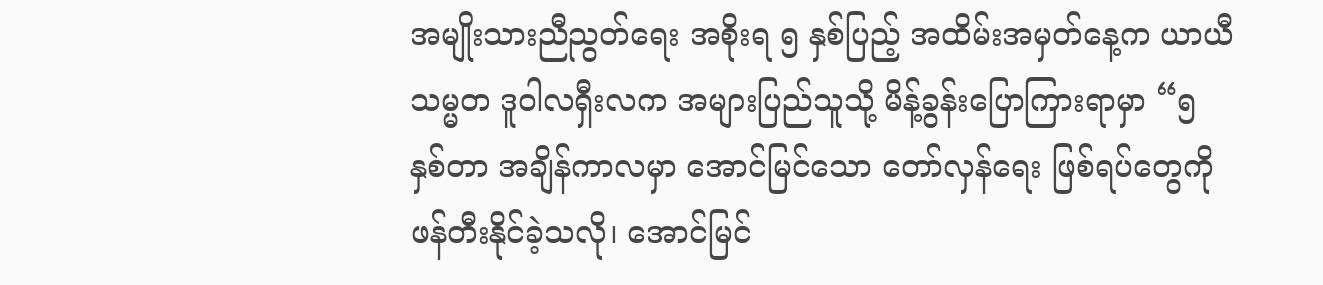အမျိုးသားညီညွတ်ရေး အစိုးရ ၅ နှစ်ပြည့် အထိမ်းအမှတ်နေ့က ယာယီသမ္မတ ဒူဝါလရှီးလက အများပြည်သူသို့ မိန့်ခွန်းပြောကြားရာမှာ “၅ နှစ်တာ အချိန်ကာလမှာ အောင်မြင်သော တော်လှန်ရေး ဖြစ်ရပ်တွေကို ဖန်တီးနိုင်ခဲ့သလို၊ အောင်မြင်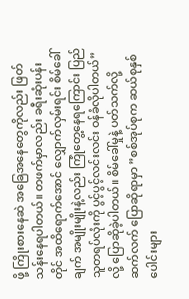ဖို့ ကြိုးစားနေဆဲ အခြေအနေတွေကိုလည်း ဖြတ်သန်းနေရပါတယ်။ တဖက်မှာလည်း ခရီးဆုံးပန်းတိုင် အထိရောက်အောင် လျှောက်လှမ်းရင်း စိမ်ခေါ်ချက် အမျိုးမျိုးနဲ့လည်း ကြုံတွေ့နေရကြောင်း ပြည်သူတရပ်လုံးကို ပွင့်ပွင့်လင်းလင်း ဝန်ခံလိုပါတယ်” လို့ ပြောဆိုခဲ့ပါတယ်။ စိမ်ခေါ်မှုနဲ့ ပတ်သက်လို့ ဆက်လက် ပြောဆိုရာမှာ ”စစ်အုပ်စုက ဆယ်စုနှစ်ပေါင်းများ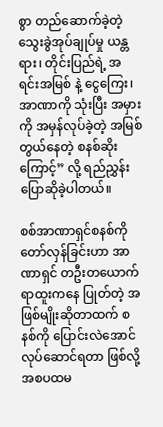စွာ တည်ဆောက်ခဲ့တဲ့ သွေးခွဲအုပ်ချုပ်မှု ယန္တရား၊ တိုင်းပြည်ရဲ့ အရင်းအမြစ် နဲ့ ငွေကြေး၊ အာဏာကို သုံးပြီး အမှားကို အမှန်လုပ်ခဲ့တဲ့ အမြစ်တွယ်နေတဲ့ စနစ်ဆိုးကြောင့်” လို့ ရည်ညွှန်းပြောဆိုခဲ့ပါတယ်။

စစ်အာဏာရှင်စနစ်ကို တော်လှန်ခြင်းဟာ အာဏာရှင် တဦးတယောက် ရာထူးကနေ ပြုတ်တဲ့ အဖြစ်မျိုးဆိုတာထက် စနစ်ကို ပြောင်းလဲအောင် လုပ်ဆောင်ရတာ ဖြစ်လို့ အစပထမ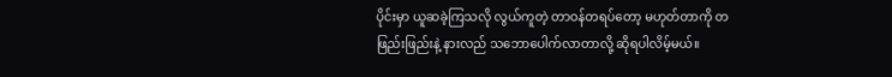ပိုင်းမှာ ယူဆခဲ့ကြသလို လွယ်ကူတဲ့ တာဝန်တရပ်တော့ မဟုတ်တာကို တဖြည်းဖြည်းနဲ့ နားလည် သဘောပေါက်လာတာလို့ ဆိုရပါလိမ့်မယ်။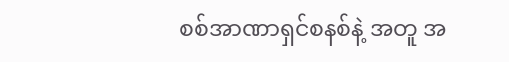စစ်အာဏာရှင်စနစ်နဲ့ အတူ အ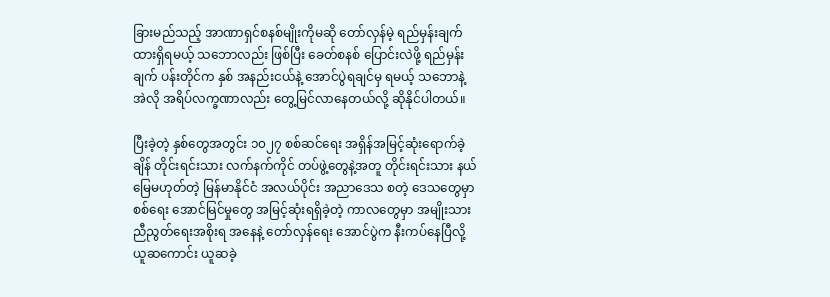ခြားမည်သည့် အာဏာရှင်စနစ်မျိုးကိုမဆို တော်လှန်မဲ့ ရည်မှန်းချက် ထားရှိရမယ့် သဘောလည်း ဖြစ်ပြီး ခေတ်စနစ် ပြောင်းလဲဖို့ ရည်မှန်းချက် ပန်းတိုင်က နှစ် အနည်းငယ်နဲ့ အောင်ပွဲရချင်မှ ရမယ့် သဘောနဲ့ အဲလို အရိပ်လက္ခဏာလည်း တွေ့မြင်လာနေတယ်လို့ ဆိုနိုင်ပါတယ်။

ပြီးခဲ့တဲ့ နှစ်တွေအတွင်း ၁၀၂၇ စစ်ဆင်ရေး အရှိန်အမြင့်ဆုံးရောက်ခဲ့ချိန် တိုင်းရင်းသား လက်နက်ကိုင် တပ်ဖွဲ့တွေနဲ့အတူ တိုင်းရင်းသား နယ်မြေမဟုတ်တဲ့ မြန်မာနိုင်ငံ အလယ်ပိုင်း အညာဒေသ စတဲ့ ဒေသတွေမှာ စစ်ရေး အောင်မြင်မှုတွေ အမြင့်ဆုံးရရှိခဲ့တဲ့ ကာလတွေမှာ အမျိုးသားညီညွတ်ရေးအစိုးရ အနေနဲ့ တော်လှန်ရေး အောင်ပွဲက နီးကပ်နေပြီလို့ ယူဆကောင်း ယူဆခဲ့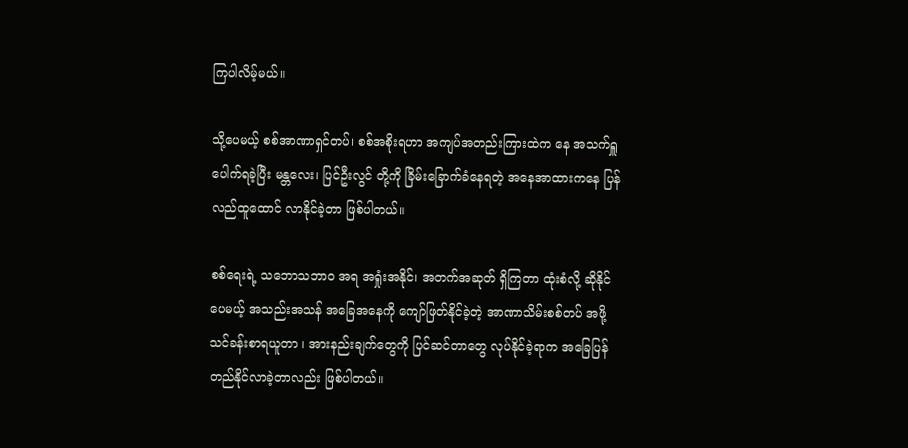ကြပါလိမ့်မယ်။

သို့ပေမယ့် စစ်အာဏာရှင်တပ်၊ စစ်အစိုးရဟာ အကျပ်အတည်းကြားထဲက နေ အသက်ရှူပေါက်ရခဲ့ပြီး မန္တလေး၊ ပြင်ဦးလွင် တို့ကို ခြိမ်းခြောက်ခံနေရတဲ့ အနေအာထားကနေ ပြန်လည်ထူထောင် လာနိုင်ခဲ့တာ ဖြစ်ပါတယ်။

စစ်ရေးရဲ့ သဘောသဘာဝ အရ အရှုံးအနိုင်၊ အတက်အဆုတ် ရှိကြတာ ထုံးစံလို့ ဆိုနိုင်ပေမယ့် အသည်းအသန် အခြေအနေကို ကျော်ဖြတ်နိုင်ခဲ့တဲ့ အာဏာသိမ်းစစ်တပ် အဖို့ သင်ခန်းစာရယူတာ ၊ အားနည်းချက်တွေကို ပြင်ဆင်တာတွေ လုပ်နိုင်ခဲ့ရာက အခြေပြန်တည်နိုင်လာခဲ့တာလည်း ဖြစ်ပါတယ်။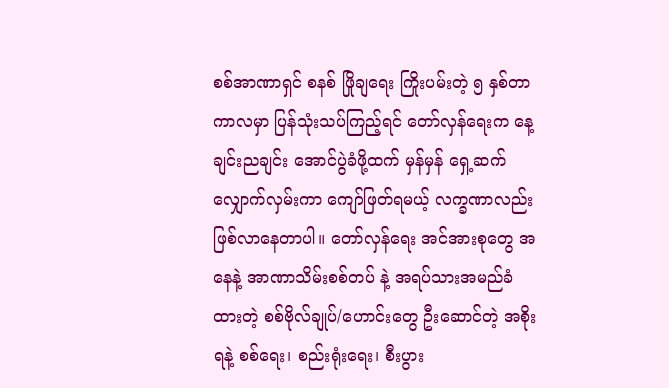စစ်အာဏာရှင် စနစ် ဖြိုချရေး ကြိုးပမ်းတဲ့ ၅ နှစ်တာကာလမှာ ပြန်သုံးသပ်ကြည့်ရင် တော်လှန်ရေးက နေ့ချင်းညချင်း အောင်ပွဲခံဖို့ထက် မှန်မှန် ရှေ့ဆက်လျှောက်လှမ်းကာ ကျော်ဖြတ်ရမယ့် လက္ခဏာလည်း ဖြစ်လာနေတာပါ။ တော်လှန်ရေး အင်အားစုတွေ အနေနဲ့ အာဏာသိမ်းစစ်တပ် နဲ့ အရပ်သားအမည်ခံထားတဲ့ စစ်ဗိုလ်ချုပ်/ဟောင်းတွေ ဦးဆောင်တဲ့ အစိုးရနဲ့ စစ်ရေး၊ စည်းရုံးရေး၊ စီးပွား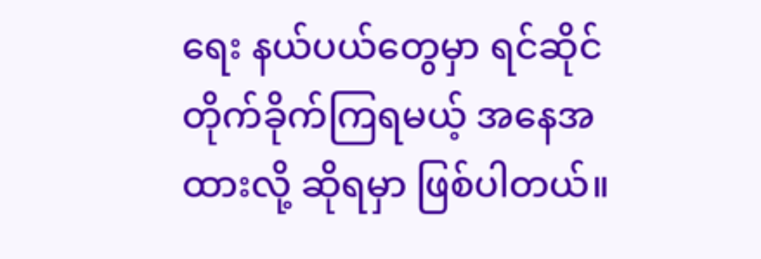ရေး နယ်ပယ်တွေမှာ ရင်ဆိုင်တိုက်ခိုက်ကြရမယ့် အနေအထားလို့ ဆိုရမှာ ဖြစ်ပါတယ်။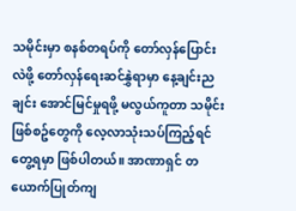သမိုင်းမှာ စနစ်တရပ်ကို တော်လှန်ပြောင်းလဲဖို့ တော်လှန်ရေးဆင်နွှဲရာမှာ နေ့ချင်းညချင်း အောင်မြင်မှုရဖို့ မလွယ်ကူတာ သမိုင်းဖြစ်စဥ်တွေကို လေ့လာသုံးသပ်ကြည့်ရင် တွေ့ရမှာ ဖြစ်ပါတယ်။ အာဏာရှင် တယောက်ပြုတ်ကျ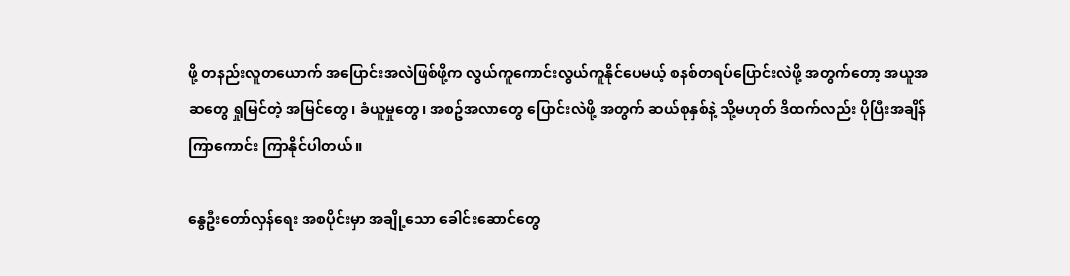ဖို့ တနည်းလူတယောက် အပြောင်းအလဲဖြစ်ဖို့က လွယ်ကူကောင်းလွယ်ကူနိုင်ပေမယ့် စနစ်တရပ်ပြောင်းလဲဖို့ အတွက်တော့ အယူအဆတွေ ရှုမြင်တဲ့ အမြင်တွေ၊ ခံယူမှုတွေ၊ အစဥ်အလာတွေ ပြောင်းလဲဖို့ အတွက် ဆယ်စုနှစ်နဲ့ သို့မဟုတ် ဒိထက်လည်း ပိုပြီးအချိန်ကြာကောင်း ကြာနိုင်ပါတယ်။

နွေဦးတော်လှန်ရေး အစပိုင်းမှာ အချို့သော ခေါင်းဆောင်တွေ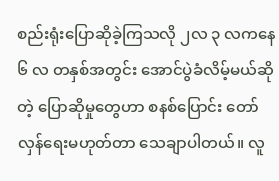စည်းရုံးပြောဆိုခဲ့ကြသလို ၂လ ၃ လကနေ ၆ လ တနှစ်အတွင်း အောင်ပွဲခံလိမ့်မယ်ဆိုတဲ့ ပြောဆိုမှုတွေဟာ စနစ်ပြောင်း တော်လှန်ရေးမဟုတ်တာ သေချာပါတယ်။ လူ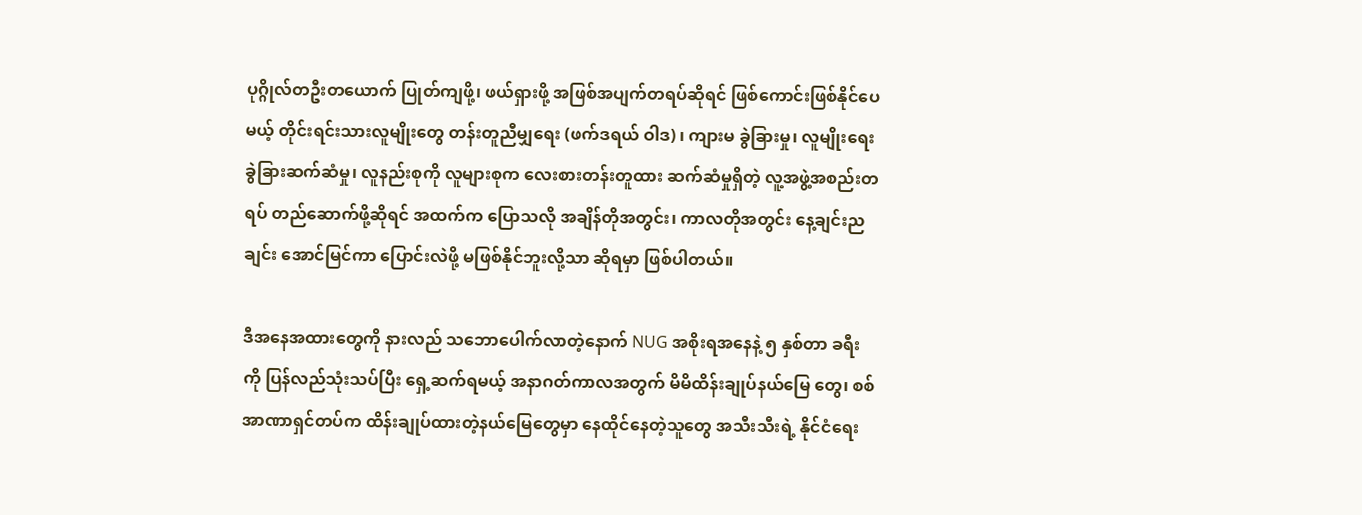ပုဂ္ဂိုလ်တဦးတယောက် ပြုတ်ကျဖို့၊ ဖယ်ရှားဖို့ အဖြစ်အပျက်တရပ်ဆိုရင် ဖြစ်ကောင်းဖြစ်နိုင်ပေမယ့် တိုင်းရင်းသားလူမျိုးတွေ တန်းတူညီမျှရေး (ဖက်ဒရယ် ဝါဒ) ၊ ကျားမ ခွဲခြားမှု၊ လူမျိုးရေးခွဲခြားဆက်ဆံမှု၊ လူနည်းစုကို လူများစုက လေးစားတန်းတူထား ဆက်ဆံမှုရှိတဲ့ လူ့အဖွဲ့အစည်းတရပ် တည်ဆောက်ဖို့ဆိုရင် အထက်က ပြောသလို အချိန်တိုအတွင်း၊ ကာလတိုအတွင်း နေ့ချင်းညချင်း အောင်မြင်ကာ ပြောင်းလဲဖို့ မဖြစ်နိုင်ဘူးလို့သာ ဆိုရမှာ ဖြစ်ပါတယ်။

ဒီအနေအထားတွေကို နားလည် သဘောပေါက်လာတဲ့နောက် NUG အစိုးရအနေနဲ့ ၅ နှစ်တာ ခရီးကို ပြန်လည်သုံးသပ်ပြီး ရှေ့ဆက်ရမယ့် အနာဂတ်ကာလအတွက် မိမိထိန်းချုပ်နယ်မြေ တွေ၊ စစ်အာဏာရှင်တပ်က ထိန်းချုပ်ထားတဲ့နယ်မြေတွေမှာ နေထိုင်နေတဲ့သူတွေ အသီးသီးရဲ့ နိုင်ငံရေး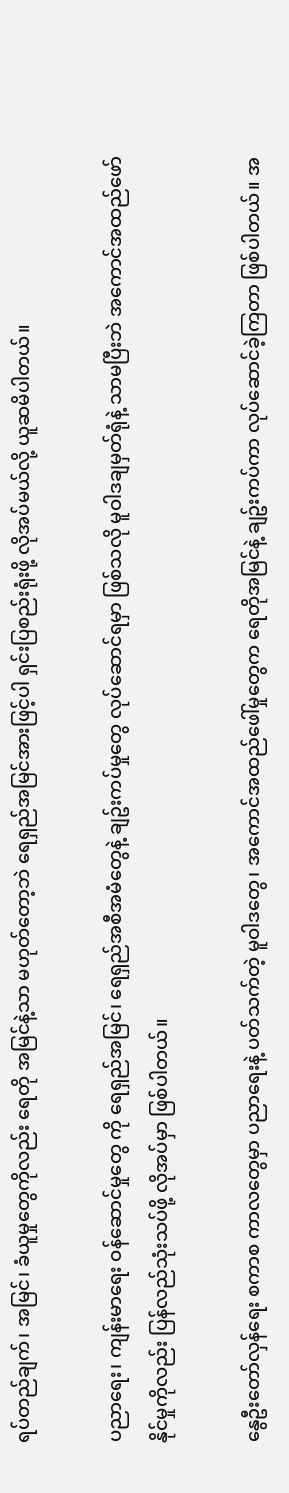ရပ်တည်ချက်၊ အမြင်၊ ခံယူမှုတွေကိုလည်း ရေတို အမြင်နဲ့သာ မဟုတ်တော့ဘဲ ရေရှည်အမြင်အားဖြင့်ပါ ရှင်းပြစည်းရုံးဖို့ လိုအပ်မယ်လို့ ယူဆမိပါတယ်။

ပညာရေး၊ ကျန်းမာရေး ဝန်ဆောင်မှုတွေ ကို ရေရှည်အမြင်၊ ရေရှည်အစီအမံတွေနဲ့ ချဥ်းကပ်မှုတွေ လုပ်ဆောင်ရမှာ ဖြစ်သလို မူဝါဒချမှတ်ရုံနဲ့ သာမပြီးဘဲ အကောင်အထည်ဖော်နိုင်မှုကိုလည်း ပြန်လည်သုံးသပ်ဖို့ လိုအပ်မှာ ဖြစ်ပါတယ်။

နွေဦးတော်လှန်ရေး စကာစ ကာလတွေမှာ ပညာရေးနဲ့ ပတ်သက်တဲ့ မူဝါဒတွေ၊ အကောင်အထည်ဖေါ်မှုတွေက ရေတိုအမြင်နဲ့ ချဥ်းကပ်ကာ လုပ်ဆောင်ခဲ့ကြတာ ဖြစ်ပါတယ်။ အ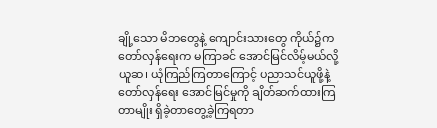ချို့သော မိဘတွေနဲ့ ကျောင်းသားတွေ ကိုယ်၌က တော်လှန်ရေးက မကြာခင် အောင်မြင်လိမ့်မယ်လို့ ယူဆ၊ ယုံကြည်ကြတာကြောင့် ပညာသင်ယူဖို့နဲ့ တော်လှန်ရေး အောင်မြင်မှုကို ချိတ်ဆက်ထားကြတာမျိုး ရှိခဲ့တာတွေ့ခဲ့ကြရတာ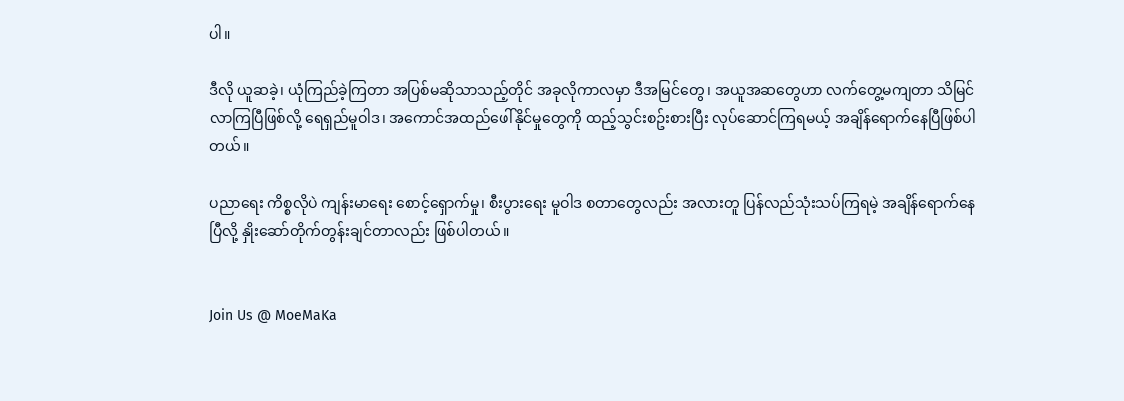ပါ။

ဒီလို ယူဆခဲ့၊ ယုံကြည်ခဲ့ကြတာ အပြစ်မဆိုသာသည့်တိုင် အခုလိုကာလမှာ ဒီအမြင်တွေ၊ အယူအဆတွေဟာ လက်တွေ့မကျတာ သိမြင်လာကြပြီဖြစ်လို့ ရေရှည်မူဝါဒ၊ အကောင်အထည်ဖေါ်နိုင်မှုတွေကို ထည့်သွင်းစဥ်းစားပြီး လုပ်ဆောင်ကြရမယ့် အချိန်ရောက်နေပြီဖြစ်ပါတယ်။

ပညာရေး ကိစ္စလိုပဲ ကျန်းမာရေး စောင့်ရှောက်မှု၊ စီးပွားရေး မူဝါဒ စတာတွေလည်း အလားတူ ပြန်လည်သုံးသပ်ကြရမဲ့ အချိန်ရောက်နေပြီလို့ နှိုးဆော်တိုက်တွန်းချင်တာလည်း ဖြစ်ပါတယ်။


Join Us @ MoeMaKa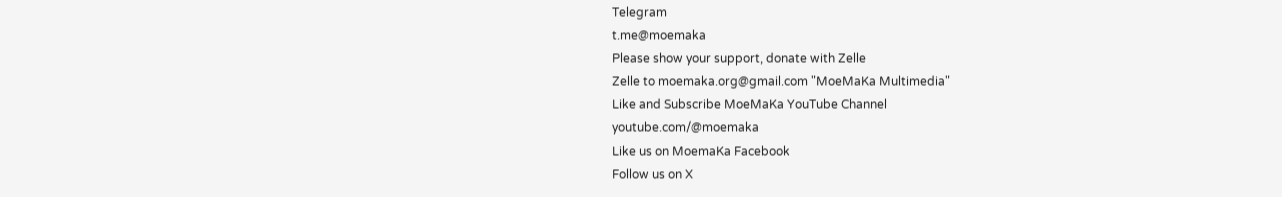Telegram
t.me@moemaka
Please show your support, donate with Zelle
Zelle to moemaka.org@gmail.com "MoeMaKa Multimedia"
Like and Subscribe MoeMaKa YouTube Channel
youtube.com/@moemaka
Like us on MoemaKa Facebook
Follow us on X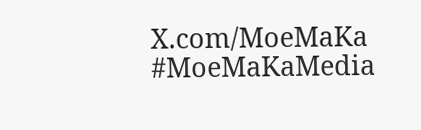X.com/MoeMaKa
#MoeMaKaMedia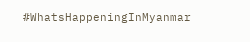#WhatsHappeningInMyanmar